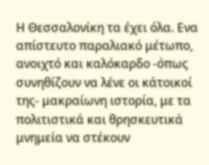Η Θεσσαλονίκη τα έχει όλα. Ενα απίστευτο παραλιακό μέτωπο, ανοιχτό και καλόκαρδο -όπως συνηθίζουν να λένε οι κάτοικοί της- μακραίωνη ιστορία, με τα πολιτιστικά και θρησκευτικά μνημεία να στέκουν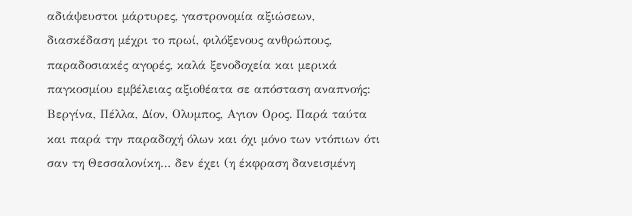αδιάψευστοι μάρτυρες, γαστρονομία αξιώσεων, διασκέδαση μέχρι το πρωί, φιλόξενους ανθρώπους, παραδοσιακές αγορές, καλά ξενοδοχεία και μερικά παγκοσμίου εμβέλειας αξιοθέατα σε απόσταση αναπνοής: Βεργίνα, Πέλλα, Δίον, Ολυμπος, Αγιον Ορος. Παρά ταύτα και παρά την παραδοχή όλων και όχι μόνο των ντόπιων ότι σαν τη Θεσσαλονίκη… δεν έχει (η έκφραση δανεισμένη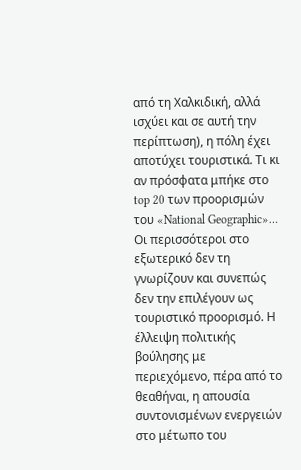από τη Χαλκιδική, αλλά ισχύει και σε αυτή την περίπτωση), η πόλη έχει αποτύχει τουριστικά. Τι κι αν πρόσφατα μπήκε στο top 20 των προορισμών του «National Geographic»… Οι περισσότεροι στο εξωτερικό δεν τη γνωρίζουν και συνεπώς δεν την επιλέγουν ως τουριστικό προορισμό. Η έλλειψη πολιτικής βούλησης με περιεχόμενο, πέρα από το θεαθήναι, η απουσία συντονισμένων ενεργειών στο μέτωπο του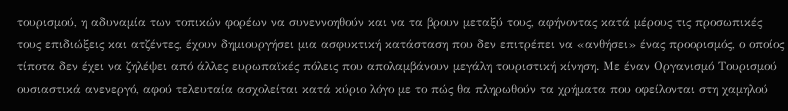τουρισμού, η αδυναμία των τοπικών φορέων να συνεννοηθούν και να τα βρουν μεταξύ τους, αφήνοντας κατά μέρους τις προσωπικές τους επιδιώξεις και ατζέντες, έχουν δημιουργήσει μια ασφυκτική κατάσταση που δεν επιτρέπει να «ανθήσει» ένας προορισμός, ο οποίος τίποτα δεν έχει να ζηλέψει από άλλες ευρωπαϊκές πόλεις που απολαμβάνουν μεγάλη τουριστική κίνηση. Με έναν Οργανισμό Τουρισμού ουσιαστικά ανενεργό, αφού τελευταία ασχολείται κατά κύριο λόγο με το πώς θα πληρωθούν τα χρήματα που οφείλονται στη χαμηλού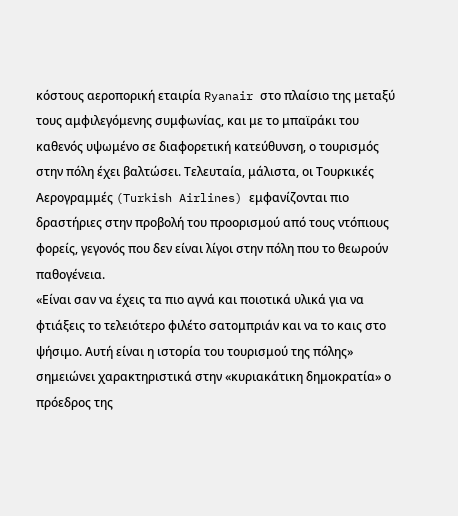κόστους αεροπορική εταιρία Ryanair στο πλαίσιο της μεταξύ τους αμφιλεγόμενης συμφωνίας, και με το μπαϊράκι του καθενός υψωμένο σε διαφορετική κατεύθυνση, ο τουρισμός στην πόλη έχει βαλτώσει. Τελευταία, μάλιστα, οι Τουρκικές Αερογραμμές (Turkish Airlines) εμφανίζονται πιο δραστήριες στην προβολή του προορισμού από τους ντόπιους φορείς, γεγονός που δεν είναι λίγοι στην πόλη που το θεωρούν παθογένεια.
«Είναι σαν να έχεις τα πιο αγνά και ποιοτικά υλικά για να φτιάξεις το τελειότερο φιλέτο σατομπριάν και να το καις στο ψήσιμο. Αυτή είναι η ιστορία του τουρισμού της πόλης» σημειώνει χαρακτηριστικά στην «κυριακάτικη δημοκρατία» ο πρόεδρος της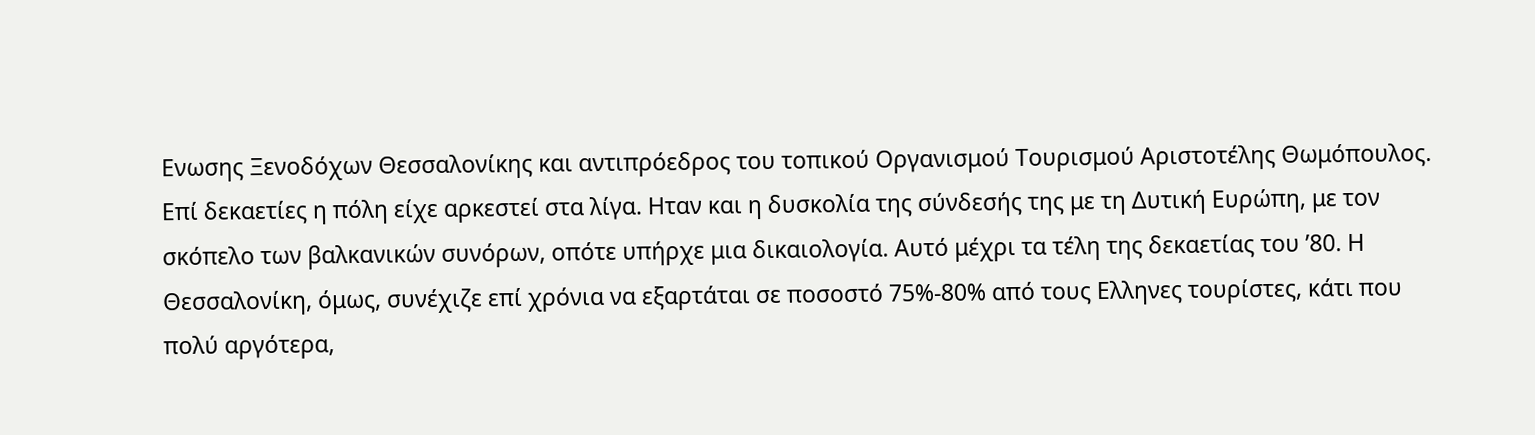Ενωσης Ξενοδόχων Θεσσαλονίκης και αντιπρόεδρος του τοπικού Οργανισμού Τουρισμού Αριστοτέλης Θωμόπουλος.
Επί δεκαετίες η πόλη είχε αρκεστεί στα λίγα. Ηταν και η δυσκολία της σύνδεσής της με τη Δυτική Ευρώπη, με τον σκόπελο των βαλκανικών συνόρων, οπότε υπήρχε μια δικαιολογία. Αυτό μέχρι τα τέλη της δεκαετίας του ’80. Η Θεσσαλονίκη, όμως, συνέχιζε επί χρόνια να εξαρτάται σε ποσοστό 75%-80% από τους Ελληνες τουρίστες, κάτι που πολύ αργότερα,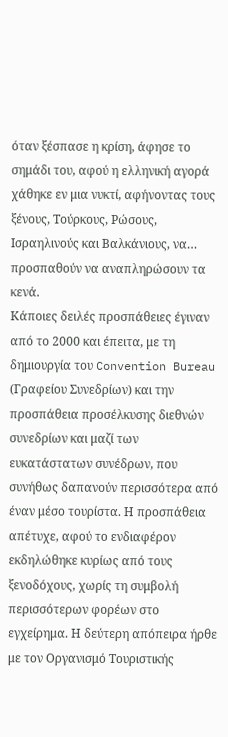όταν ξέσπασε η κρίση, άφησε το σημάδι του, αφού η ελληνική αγορά χάθηκε εν μια νυκτί, αφήνοντας τους ξένους, Τούρκους, Ρώσους, Ισραηλινούς και Βαλκάνιους, να… προσπαθούν να αναπληρώσουν τα κενά.
Κάποιες δειλές προσπάθειες έγιναν από το 2000 και έπειτα, με τη δημιουργία του Convention Bureau (Γραφείου Συνεδρίων) και την προσπάθεια προσέλκυσης διεθνών συνεδρίων και μαζί των ευκατάστατων συνέδρων, που συνήθως δαπανούν περισσότερα από έναν μέσο τουρίστα. Η προσπάθεια απέτυχε, αφού το ενδιαφέρον εκδηλώθηκε κυρίως από τους ξενοδόχους, χωρίς τη συμβολή περισσότερων φορέων στο εγχείρημα. Η δεύτερη απόπειρα ήρθε με τον Οργανισμό Τουριστικής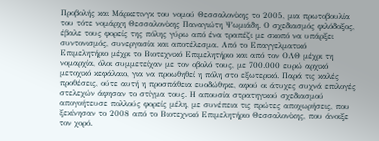Προβολής και Μάρκετινγκ του νομού Θεσσαλονίκης το 2005, μια πρωτοβουλία του τότε νομάρχη Θεσσαλονίκης Παναγιώτη Ψωμιάδη. Ο σχεδιασμός φιλόδοξος, έβαλε τους φορείς της πόλης γύρω από ένα τραπέζι με σκοπό να υπάρξει συντονισμός, συνεργασία και αποτέλεσμα. Από το Επαγγελματικό Επιμελητήριο μέχρι το Βιοτεχνικό Επιμελητήριο και από τον ΟΛΘ μέχρι τη νομαρχία, όλοι συμμετείχαν με τον οβολό τους, με 700.000 ευρώ αρχικό μετοχικό κεφάλαιο, για να προωθηθεί η πόλη στο εξωτερικό. Παρά τις καλές προθέσεις, ούτε αυτή η προσπάθεια ευοδώθηκε, αφού οι άτυχες συχνά επιλογές στελεχών άφησαν το στίγμα τους. Η απουσία στρατηγικού σχεδιασμού απογοήτευσε πολλούς φορείς μέλη, με συνέπεια τις πρώτες αποχωρήσεις, που ξεκίνησαν το 2008 από το Βιοτεχνικό Επιμελητήριο Θεσσαλονίκης, που άνοιξε τον χορό.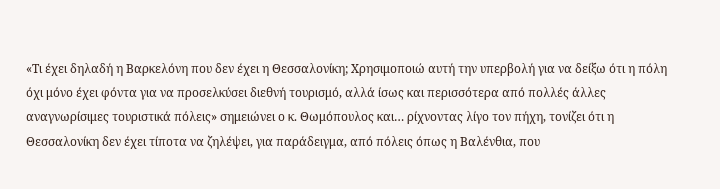«Τι έχει δηλαδή η Βαρκελόνη που δεν έχει η Θεσσαλονίκη; Χρησιμοποιώ αυτή την υπερβολή για να δείξω ότι η πόλη όχι μόνο έχει φόντα για να προσελκύσει διεθνή τουρισμό, αλλά ίσως και περισσότερα από πολλές άλλες αναγνωρίσιμες τουριστικά πόλεις» σημειώνει ο κ. Θωμόπουλος και… ρίχνοντας λίγο τον πήχη, τονίζει ότι η Θεσσαλονίκη δεν έχει τίποτα να ζηλέψει, για παράδειγμα, από πόλεις όπως η Βαλένθια, που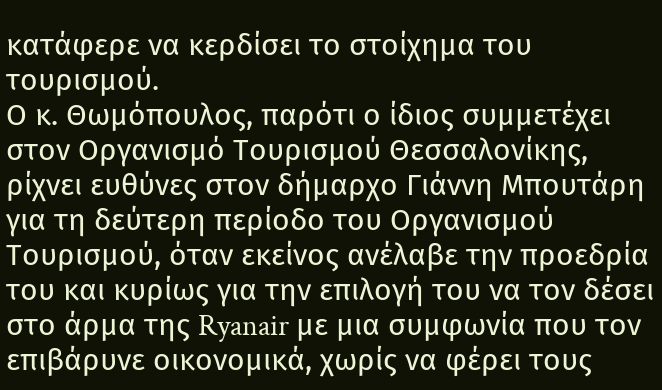κατάφερε να κερδίσει το στοίχημα του τουρισμού.
Ο κ. Θωμόπουλος, παρότι ο ίδιος συμμετέχει στον Οργανισμό Τουρισμού Θεσσαλονίκης, ρίχνει ευθύνες στον δήμαρχο Γιάννη Μπουτάρη για τη δεύτερη περίοδο του Οργανισμού Τουρισμού, όταν εκείνος ανέλαβε την προεδρία του και κυρίως για την επιλογή του να τον δέσει στο άρμα της Ryanair με μια συμφωνία που τον επιβάρυνε οικονομικά, χωρίς να φέρει τους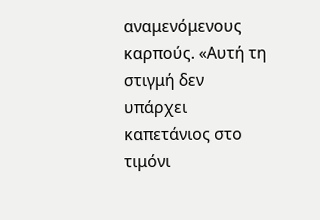αναμενόμενους καρπούς. «Αυτή τη στιγμή δεν υπάρχει καπετάνιος στο τιμόνι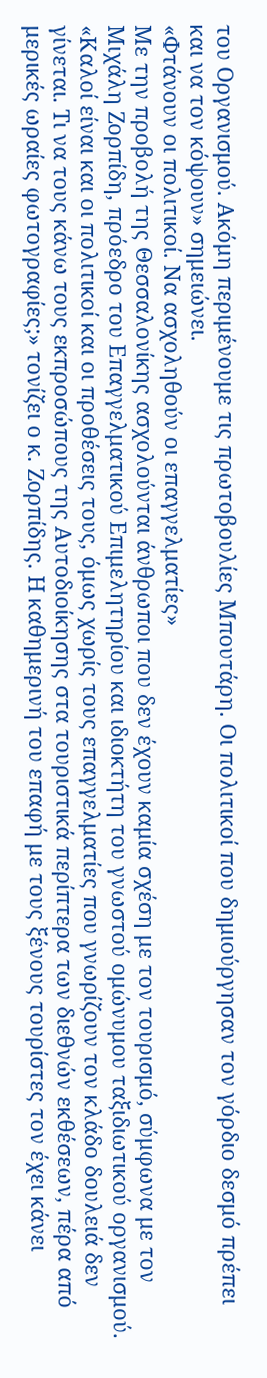του Οργανισμού. Ακόμη περιμένουμε τις πρωτοβουλίες Μπουτάρη. Οι πολιτικοί που δημιούργησαν τον γόρδιο δεσμό πρέπει και να τον κόψουν» σημειώνει.
«Φτάνουν οι πολιτικοί. Να ασχοληθούν οι επαγγελματίες»
Με την προβολή της Θεσσαλονίκης ασχολούνται άνθρωποι που δεν έχουν καμία σχέση με τον τουρισμό, σύμφωνα με τον Μιχάλη Ζορπίδη, πρόεδρο του Επαγγελματικού Επιμελητηρίου και ιδιοκτήτη του γνωστού ομώνυμου ταξιδιωτικού οργανισμού. «Καλοί είναι και οι πολιτικοί και οι προθέσεις τους, όμως χωρίς τους επαγγελματίες που γνωρίζουν τον κλάδο δουλειά δεν γίνεται. Τι να τους κάνω τους εκπροσώπους της Αυτοδιοίκησης στα τουριστικά περίπτερα των διεθνών εκθέσεων, πέρα από μερικές ωραίες φωτογραφίες;» τονίζει ο κ. Ζορπίδης. Η καθημερινή του επαφή με τους ξένους τουρίστες τον έχει κάνει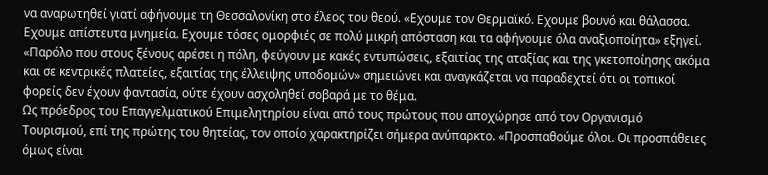να αναρωτηθεί γιατί αφήνουμε τη Θεσσαλονίκη στο έλεος του θεού. «Εχουμε τον Θερμαϊκό. Εχουμε βουνό και θάλασσα. Εχουμε απίστευτα μνημεία. Εχουμε τόσες ομορφιές σε πολύ μικρή απόσταση και τα αφήνουμε όλα αναξιοποίητα» εξηγεί. «Παρόλο που στους ξένους αρέσει η πόλη, φεύγουν με κακές εντυπώσεις, εξαιτίας της αταξίας και της γκετοποίησης ακόμα και σε κεντρικές πλατείες, εξαιτίας της έλλειψης υποδομών» σημειώνει και αναγκάζεται να παραδεχτεί ότι οι τοπικοί φορείς δεν έχουν φαντασία, ούτε έχουν ασχοληθεί σοβαρά με το θέμα.
Ως πρόεδρος του Επαγγελματικού Επιμελητηρίου είναι από τους πρώτους που αποχώρησε από τον Οργανισμό Τουρισμού, επί της πρώτης του θητείας, τον οποίο χαρακτηρίζει σήμερα ανύπαρκτο. «Προσπαθούμε όλοι. Οι προσπάθειες όμως είναι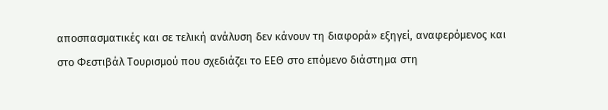αποσπασματικές και σε τελική ανάλυση δεν κάνουν τη διαφορά» εξηγεί, αναφερόμενος και στο Φεστιβάλ Τουρισμού που σχεδιάζει το ΕΕΘ στο επόμενο διάστημα στη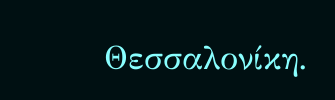Θεσσαλονίκη.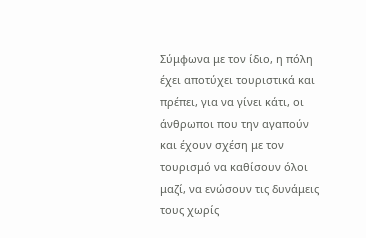Σύμφωνα με τον ίδιο, η πόλη έχει αποτύχει τουριστικά και πρέπει, για να γίνει κάτι, οι άνθρωποι που την αγαπούν και έχουν σχέση με τον τουρισμό να καθίσουν όλοι μαζί, να ενώσουν τις δυνάμεις τους χωρίς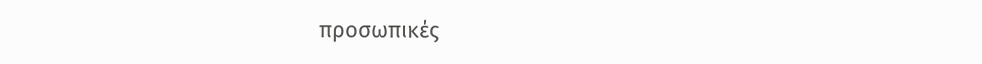προσωπικές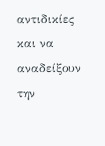αντιδικίες και να αναδείξουν την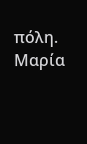πόλη.
Μαρία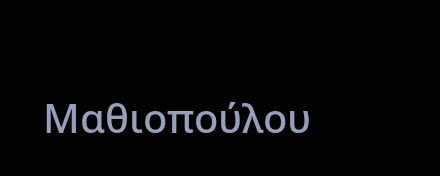Μαθιοπούλου